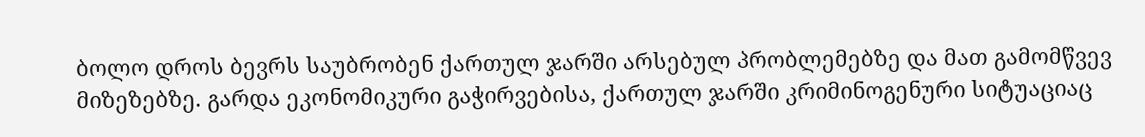ბოლო დროს ბევრს საუბრობენ ქართულ ჯარში არსებულ პრობლემებზე და მათ გამომწვევ მიზეზებზე. გარდა ეკონომიკური გაჭირვებისა, ქართულ ჯარში კრიმინოგენური სიტუაციაც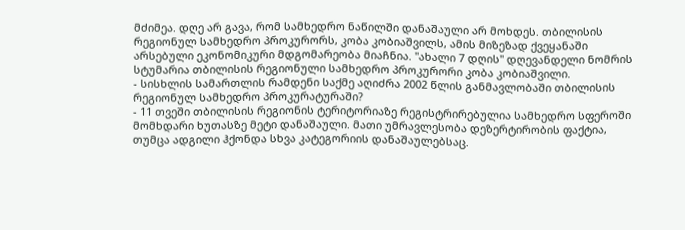მძიმეა. დღე არ გავა, რომ სამხედრო ნაწილში დანაშაული არ მოხდეს. თბილისის რეგიონულ სამხედრო პროკურორს, კობა კობიაშვილს, ამის მიზეზად ქვეყანაში არსებული ეკონომიკური მდგომარეობა მიაჩნია. "ახალი 7 დღის" დღევანდელი ნომრის სტუმარია თბილისის რეგიონული სამხედრო პროკურორი კობა კობიაშვილი.
- სისხლის სამართლის რამდენი საქმე აღიძრა 2002 წლის განმავლობაში თბილისის რეგიონულ სამხედრო პროკურატურაში?
- 11 თვეში თბილისის რეგიონის ტერიტორიაზე რეგისტრირებულია სამხედრო სფეროში მომხდარი ხუთასზე მეტი დანაშაული. მათი უმრავლესობა დეზერტირობის ფაქტია, თუმცა ადგილი ჰქონდა სხვა კატეგორიის დანაშაულებსაც.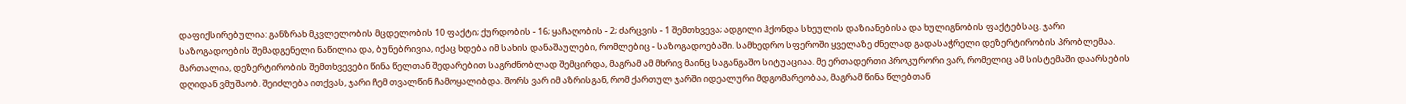დაფიქსირებულია: განზრახ მკვლელობის მცდელობის 10 ფაქტი; ქურდობის - 16; ყაჩაღობის - 2; ძარცვის - 1 შემთხვევა; ადგილი ჰქონდა სხეულის დაზიანებისა და ხულიგნობის ფაქტებსაც. ჯარი საზოგადოების შემადგენელი ნაწილია და, ბუნებრივია, იქაც ხდება იმ სახის დანაშაულები, რომლებიც - საზოგადოებაში. სამხედრო სფეროში ყველაზე ძნელად გადასაჭრელი დეზერტირობის პრობლემაა. მართალია, დეზერტირობის შემთხვევები წინა წელთან შედარებით საგრძნობლად შემცირდა, მაგრამ ამ მხრივ მაინც საგანგაშო სიტუაციაა. მე ერთადერთი პროკურორი ვარ, რომელიც ამ სისტემაში დაარსების დღიდან ვმუშაობ. შეიძლება ითქვას, ჯარი ჩემ თვალწინ ჩამოყალიბდა. შორს ვარ იმ აზრისგან, რომ ქართულ ჯარში იდეალური მდგომარეობაა, მაგრამ წინა წლებთან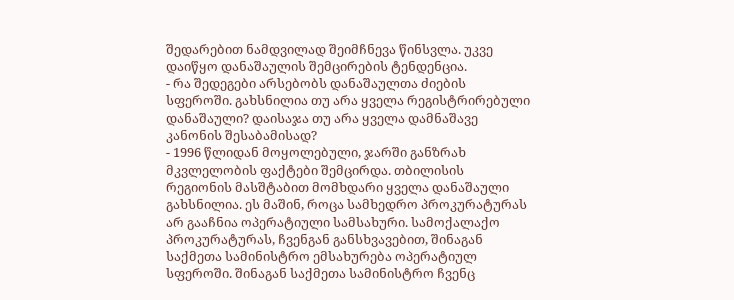შედარებით ნამდვილად შეიმჩნევა წინსვლა. უკვე დაიწყო დანაშაულის შემცირების ტენდენცია.
- რა შედეგები არსებობს დანაშაულთა ძიების სფეროში. გახსნილია თუ არა ყველა რეგისტრირებული დანაშაული? დაისაჯა თუ არა ყველა დამნაშავე კანონის შესაბამისად?
- 1996 წლიდან მოყოლებული, ჯარში განზრახ მკვლელობის ფაქტები შემცირდა. თბილისის რეგიონის მასშტაბით მომხდარი ყველა დანაშაული გახსნილია. ეს მაშინ, როცა სამხედრო პროკურატურას არ გააჩნია ოპერატიული სამსახური. სამოქალაქო პროკურატურას, ჩვენგან განსხვავებით, შინაგან საქმეთა სამინისტრო ემსახურება ოპერატიულ სფეროში. შინაგან საქმეთა სამინისტრო ჩვენც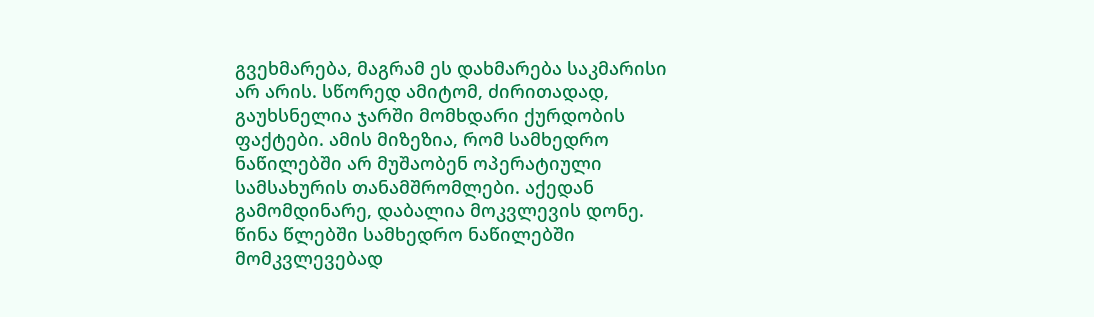გვეხმარება, მაგრამ ეს დახმარება საკმარისი არ არის. სწორედ ამიტომ, ძირითადად, გაუხსნელია ჯარში მომხდარი ქურდობის ფაქტები. ამის მიზეზია, რომ სამხედრო ნაწილებში არ მუშაობენ ოპერატიული სამსახურის თანამშრომლები. აქედან გამომდინარე, დაბალია მოკვლევის დონე. წინა წლებში სამხედრო ნაწილებში მომკვლევებად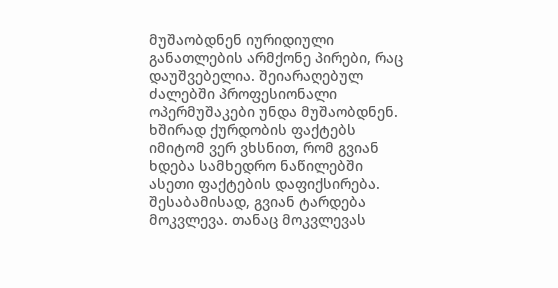მუშაობდნენ იურიდიული განათლების არმქონე პირები, რაც დაუშვებელია. შეიარაღებულ ძალებში პროფესიონალი ოპერმუშაკები უნდა მუშაობდნენ. ხშირად ქურდობის ფაქტებს იმიტომ ვერ ვხსნით, რომ გვიან ხდება სამხედრო ნაწილებში ასეთი ფაქტების დაფიქსირება. შესაბამისად, გვიან ტარდება მოკვლევა. თანაც მოკვლევას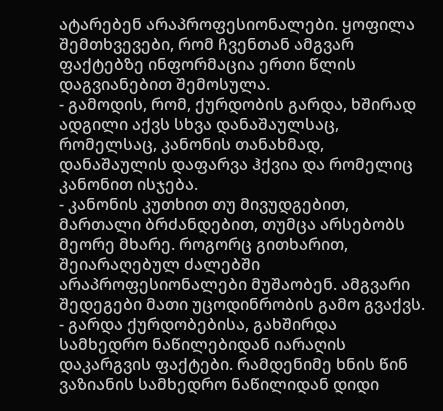ატარებენ არაპროფესიონალები. ყოფილა შემთხვევები, რომ ჩვენთან ამგვარ ფაქტებზე ინფორმაცია ერთი წლის დაგვიანებით შემოსულა.
- გამოდის, რომ, ქურდობის გარდა, ხშირად ადგილი აქვს სხვა დანაშაულსაც, რომელსაც, კანონის თანახმად, დანაშაულის დაფარვა ჰქვია და რომელიც კანონით ისჯება.
- კანონის კუთხით თუ მივუდგებით, მართალი ბრძანდებით, თუმცა არსებობს მეორე მხარე. როგორც გითხარით, შეიარაღებულ ძალებში არაპროფესიონალები მუშაობენ. ამგვარი შედეგები მათი უცოდინრობის გამო გვაქვს.
- გარდა ქურდობებისა, გახშირდა სამხედრო ნაწილებიდან იარაღის დაკარგვის ფაქტები. რამდენიმე ხნის წინ ვაზიანის სამხედრო ნაწილიდან დიდი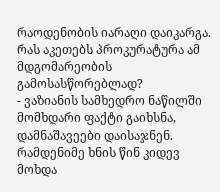რაოდენობის იარაღი დაიკარგა. რას აკეთებს პროკურატურა ამ მდგომარეობის გამოსასწორებლად?
- ვაზიანის სამხედრო ნაწილში მომხდარი ფაქტი გაიხსნა, დამნაშავეები დაისაჯნენ. რამდენიმე ხნის წინ კიდევ მოხდა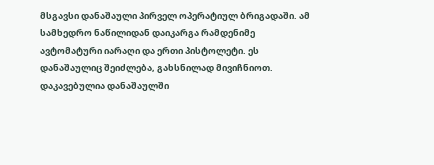მსგავსი დანაშაული პირველ ოპერატიულ ბრიგადაში. ამ სამხედრო ნაწილიდან დაიკარგა რამდენიმე ავტომატური იარაღი და ერთი პისტოლეტი. ეს დანაშაულიც შეიძლება, გახსნილად მივიჩნიოთ. დაკავებულია დანაშაულში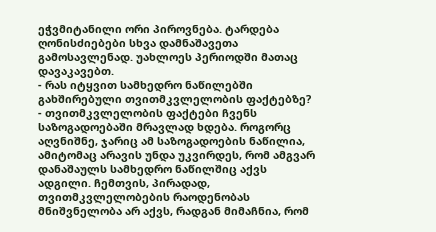ეჭვმიტანილი ორი პიროვნება. ტარდება ღონისძიებები სხვა დამნაშავეთა გამოსავლენად. უახლოეს პერიოდში მათაც დავაკავებთ.
- რას იტყვით სამხედრო ნაწილებში გახშირებული თვითმკვლელობის ფაქტებზე?
- თვითმკვლელობის ფაქტები ჩვენს საზოგადოებაში მრავლად ხდება. როგორც აღვნიშნე, ჯარიც ამ საზოგადოების ნაწილია, ამიტომაც არავის უნდა უკვირდეს, რომ ამგვარ დანაშაულს სამხედრო ნაწილშიც აქვს ადგილი. ჩემთვის, პირადად, თვითმკვლელობების რაოდენობას მნიშვნელობა არ აქვს, რადგან მიმაჩნია, რომ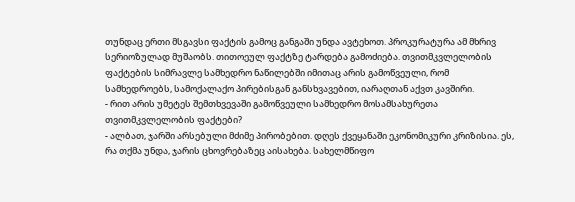თუნდაც ერთი მსგავსი ფაქტის გამოც განგაში უნდა ავტეხოთ. პროკურატურა ამ მხრივ სერიოზულად მუშაობს. თითოეულ ფაქტზე ტარდება გამოძიება. თვითმკვლელობის ფაქტების სიმრავლე სამხედრო ნაწილებში იმითაც არის გამოწვეული, რომ სამხედროებს, სამოქალაქო პირებისგან განსხვავებით, იარაღთან აქვთ კავშირი.
- რით არის უმეტეს შემთხვევაში გამოწვეული სამხედრო მოსამსახურეთა თვითმკვლელობის ფაქტები?
- ალბათ, ჯარში არსებული მძიმე პირობებით. დღეს ქვეყანაში ეკონომიკური კრიზისია. ეს, რა თქმა უნდა, ჯარის ცხოვრებაზეც აისახება. სახელმწიფო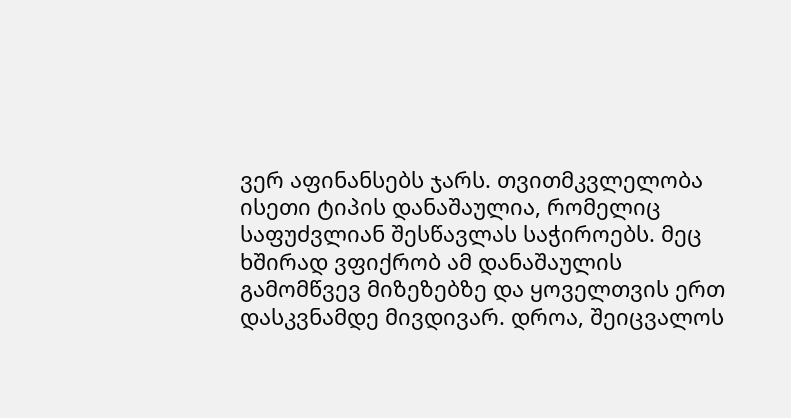ვერ აფინანსებს ჯარს. თვითმკვლელობა ისეთი ტიპის დანაშაულია, რომელიც საფუძვლიან შესწავლას საჭიროებს. მეც ხშირად ვფიქრობ ამ დანაშაულის გამომწვევ მიზეზებზე და ყოველთვის ერთ დასკვნამდე მივდივარ. დროა, შეიცვალოს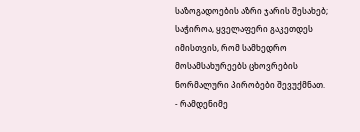საზოგადოების აზრი ჯარის შესახებ; საჭიროა, ყველაფერი გაკეთდეს იმისთვის, რომ სამხედრო მოსამსახურეებს ცხოვრების ნორმალური პირობები შევუქმნათ.
- რამდენიმე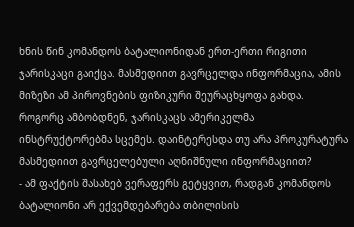ხნის წინ კომანდოს ბატალიონიდან ერთ-ერთი რიგითი ჯარისკაცი გაიქცა. მასმედიით გავრცელდა ინფორმაცია, ამის მიზეზი ამ პიროვნების ფიზიკური შეურაცხყოფა გახდა. როგორც ამბობდნენ, ჯარისკაცს ამერიკელმა ინსტრუქტორებმა სცემეს. დაინტერესდა თუ არა პროკურატურა მასმედიით გავრცელებული აღნიშნული ინფორმაციით?
- ამ ფაქტის შასახებ ვერაფერს გეტყვით, რადგან კომანდოს ბატალიონი არ ექვემდებარება თბილისის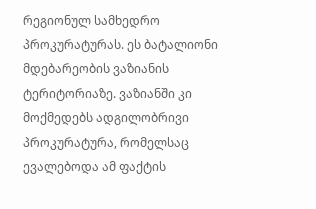რეგიონულ სამხედრო პროკურატურას. ეს ბატალიონი მდებარეობის ვაზიანის ტერიტორიაზე. ვაზიანში კი მოქმედებს ადგილობრივი პროკურატურა, რომელსაც ევალებოდა ამ ფაქტის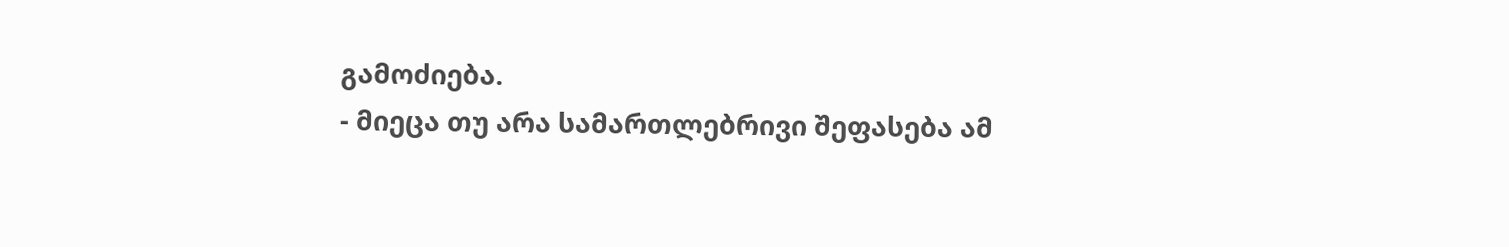გამოძიება.
- მიეცა თუ არა სამართლებრივი შეფასება ამ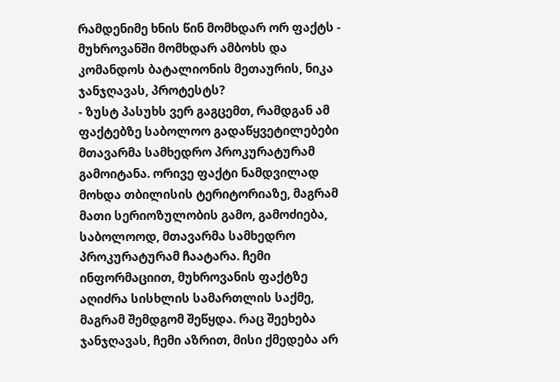რამდენიმე ხნის წინ მომხდარ ორ ფაქტს - მუხროვანში მომხდარ ამბოხს და კომანდოს ბატალიონის მეთაურის, ნიკა ჯანჯღავას, პროტესტს?
- ზუსტ პასუხს ვერ გაგცემთ, რამდგან ამ ფაქტებზე საბოლოო გადაწყვეტილებები მთავარმა სამხედრო პროკურატურამ გამოიტანა. ორივე ფაქტი ნამდვილად მოხდა თბილისის ტერიტორიაზე, მაგრამ მათი სერიოზულობის გამო, გამოძიება, საბოლოოდ, მთავარმა სამხედრო პროკურატურამ ჩაატარა. ჩემი ინფორმაციით, მუხროვანის ფაქტზე აღიძრა სისხლის სამართლის საქმე, მაგრამ შემდგომ შეწყდა. რაც შეეხება ჯანჯღავას, ჩემი აზრით, მისი ქმედება არ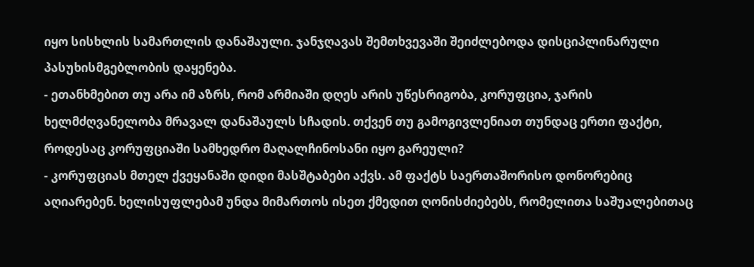იყო სისხლის სამართლის დანაშაული. ჯანჯღავას შემთხვევაში შეიძლებოდა დისციპლინარული პასუხისმგებლობის დაყენება.
- ეთანხმებით თუ არა იმ აზრს, რომ არმიაში დღეს არის უწესრიგობა, კორუფცია, ჯარის ხელმძღვანელობა მრავალ დანაშაულს სჩადის. თქვენ თუ გამოგივლენიათ თუნდაც ერთი ფაქტი, როდესაც კორუფციაში სამხედრო მაღალჩინოსანი იყო გარეული?
- კორუფციას მთელ ქვეყანაში დიდი მასშტაბები აქვს. ამ ფაქტს საერთაშორისო დონორებიც აღიარებენ. ხელისუფლებამ უნდა მიმართოს ისეთ ქმედით ღონისძიებებს, რომელითა საშუალებითაც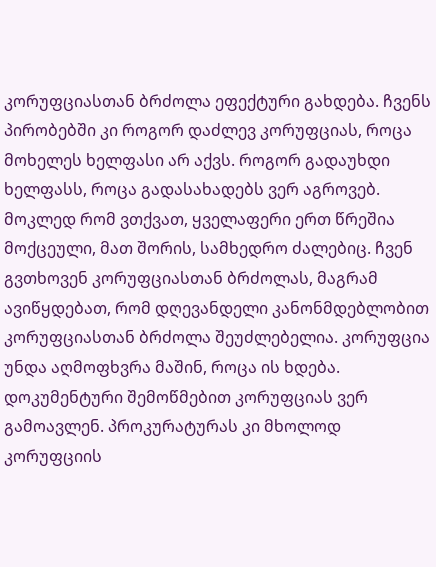კორუფციასთან ბრძოლა ეფექტური გახდება. ჩვენს პირობებში კი როგორ დაძლევ კორუფციას, როცა მოხელეს ხელფასი არ აქვს. როგორ გადაუხდი ხელფასს, როცა გადასახადებს ვერ აგროვებ. მოკლედ რომ ვთქვათ, ყველაფერი ერთ წრეშია მოქცეული, მათ შორის, სამხედრო ძალებიც. ჩვენ გვთხოვენ კორუფციასთან ბრძოლას, მაგრამ ავიწყდებათ, რომ დღევანდელი კანონმდებლობით კორუფციასთან ბრძოლა შეუძლებელია. კორუფცია უნდა აღმოფხვრა მაშინ, როცა ის ხდება. დოკუმენტური შემოწმებით კორუფციას ვერ გამოავლენ. პროკურატურას კი მხოლოდ კორუფციის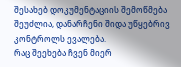შესახებ დოკუმენტაციის შემოწმება შეუძლია, დანარჩენი შიდა უწყებრივ კონტროლს ევალება.
რაც შეეხება ჩვენ მიერ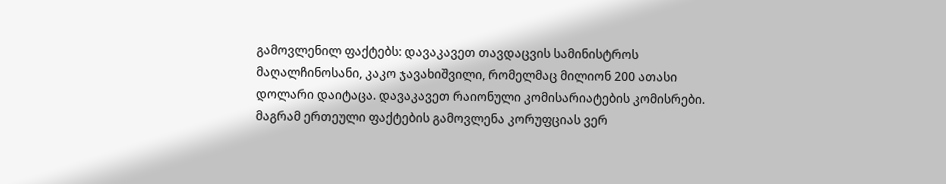გამოვლენილ ფაქტებს: დავაკავეთ თავდაცვის სამინისტროს მაღალჩინოსანი, კაკო ჯავახიშვილი, რომელმაც მილიონ 200 ათასი დოლარი დაიტაცა. დავაკავეთ რაიონული კომისარიატების კომისრები. მაგრამ ერთეული ფაქტების გამოვლენა კორუფციას ვერ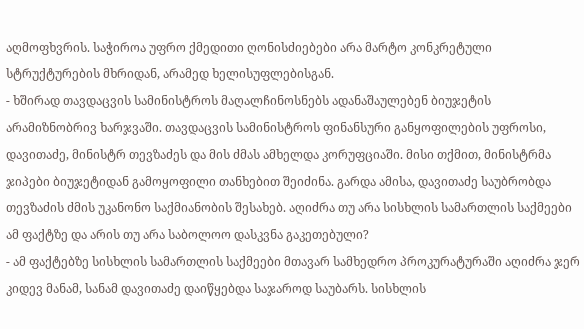აღმოფხვრის. საჭიროა უფრო ქმედითი ღონისძიებები არა მარტო კონკრეტული სტრუქტურების მხრიდან, არამედ ხელისუფლებისგან.
- ხშირად თავდაცვის სამინისტროს მაღალჩინოსნებს ადანაშაულებენ ბიუჯეტის არამიზნობრივ ხარჯვაში. თავდაცვის სამინისტროს ფინანსური განყოფილების უფროსი, დავითაძე, მინისტრ თევზაძეს და მის ძმას ამხელდა კორუფციაში. მისი თქმით, მინისტრმა ჯიპები ბიუჯეტიდან გამოყოფილი თანხებით შეიძინა. გარდა ამისა, დავითაძე საუბრობდა თევზაძის ძმის უკანონო საქმიანობის შესახებ. აღიძრა თუ არა სისხლის სამართლის საქმეები ამ ფაქტზე და არის თუ არა საბოლოო დასკვნა გაკეთებული?
- ამ ფაქტებზე სისხლის სამართლის საქმეები მთავარ სამხედრო პროკურატურაში აღიძრა ჯერ კიდევ მანამ, სანამ დავითაძე დაიწყებდა საჯაროდ საუბარს. სისხლის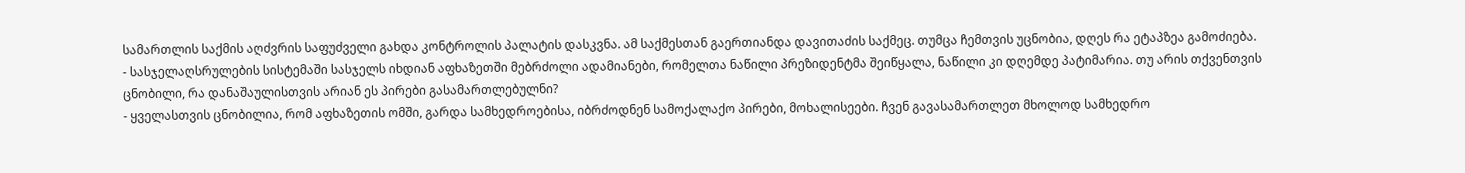სამართლის საქმის აღძვრის საფუძველი გახდა კონტროლის პალატის დასკვნა. ამ საქმესთან გაერთიანდა დავითაძის საქმეც. თუმცა ჩემთვის უცნობია, დღეს რა ეტაპზეა გამოძიება.
- სასჯელაღსრულების სისტემაში სასჯელს იხდიან აფხაზეთში მებრძოლი ადამიანები, რომელთა ნაწილი პრეზიდენტმა შეიწყალა, ნაწილი კი დღემდე პატიმარია. თუ არის თქვენთვის ცნობილი, რა დანაშაულისთვის არიან ეს პირები გასამართლებულნი?
- ყველასთვის ცნობილია, რომ აფხაზეთის ომში, გარდა სამხედროებისა, იბრძოდნენ სამოქალაქო პირები, მოხალისეები. ჩვენ გავასამართლეთ მხოლოდ სამხედრო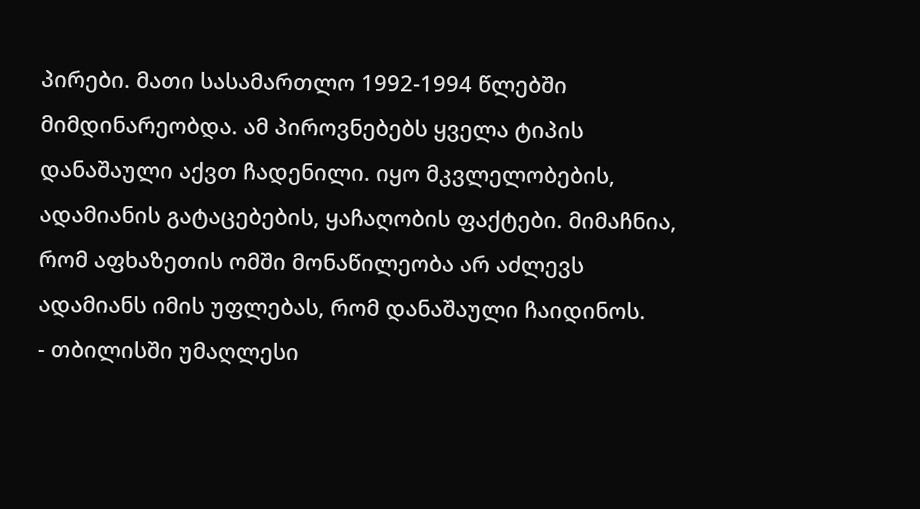პირები. მათი სასამართლო 1992-1994 წლებში მიმდინარეობდა. ამ პიროვნებებს ყველა ტიპის დანაშაული აქვთ ჩადენილი. იყო მკვლელობების, ადამიანის გატაცებების, ყაჩაღობის ფაქტები. მიმაჩნია, რომ აფხაზეთის ომში მონაწილეობა არ აძლევს ადამიანს იმის უფლებას, რომ დანაშაული ჩაიდინოს.
- თბილისში უმაღლესი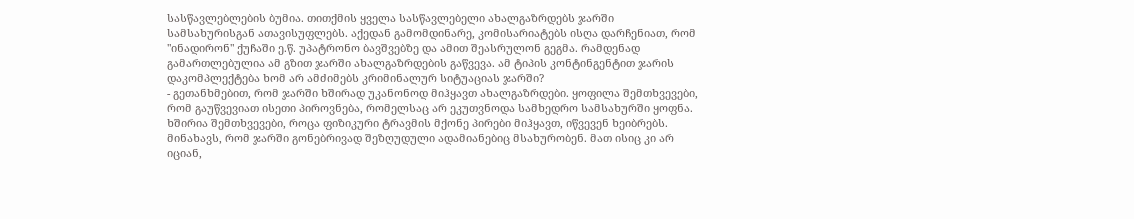სასწავლებლების ბუმია. თითქმის ყველა სასწავლებელი ახალგაზრდებს ჯარში სამსახურისგან ათავისუფლებს. აქედან გამომდინარე, კომისარიატებს ისღა დარჩენიათ, რომ "ინადირონ" ქუჩაში ე.წ. უპატრონო ბავშვებზე და ამით შეასრულონ გეგმა. რამდენად გამართლებულია ამ გზით ჯარში ახალგაზრდების გაწვევა. ამ ტიპის კონტინგენტით ჯარის დაკომპლექტება ხომ არ ამძიმებს კრიმინალურ სიტუაციას ჯარში?
- გეთანხმებით, რომ ჯარში ხშირად უკანონოდ მიჰყავთ ახალგაზრდები. ყოფილა შემთხვევები, რომ გაუწვევიათ ისეთი პიროვნება, რომელსაც არ ეკუთვნოდა სამხედრო სამსახურში ყოფნა. ხშირია შემთხვევები, როცა ფიზიკური ტრავმის მქონე პირები მიჰყავთ, იწვევენ ხეიბრებს. მინახავს, რომ ჯარში გონებრივად შეზღუდული ადამიანებიც მსახურობენ. მათ ისიც კი არ იციან,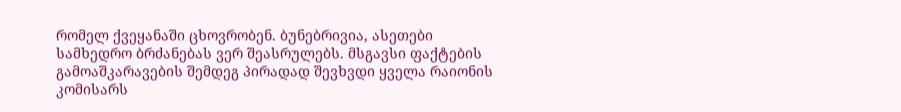რომელ ქვეყანაში ცხოვრობენ. ბუნებრივია, ასეთები სამხედრო ბრძანებას ვერ შეასრულებს. მსგავსი ფაქტების გამოაშკარავების შემდეგ პირადად შევხვდი ყველა რაიონის კომისარს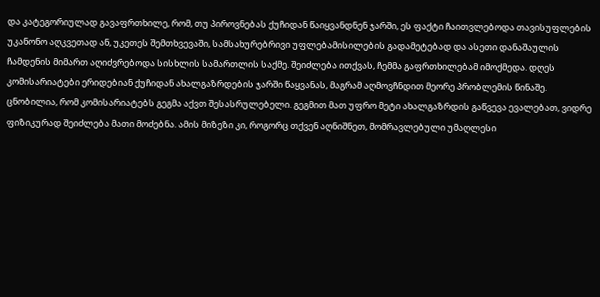და კატეგორიულად გავაფრთხილე, რომ, თუ პიროვნებას ქუჩიდან წაიყვანდნენ ჯარში, ეს ფაქტი ჩაითვლებოდა თავისუფლების უკანონო აღკვეთად ან, უკეთეს შემთხვევაში, სამსახურებრივი უფლებამისილების გადამეტებად და ასეთი დანაშაულის ჩამდენის მიმართ აღიძვრებოდა სისხლის სამართლის საქმე. შეიძლება ითქვას, ჩემმა გაფრთხილებამ იმოქმედა. დღეს კომისარიატები ერიდებიან ქუჩიდან ახალგაზრდების ჯარში წაყვანას, მაგრამ აღმოვჩნდით მეორე პრობლემის წინაშე. ცნობილია, რომ კომისარიატებს გეგმა აქვთ შესასრულებელი. გეგმით მათ უფრო მეტი ახალგაზრდის გაწვევა ევალებათ, ვიდრე ფიზიკურად შეიძლება მათი მოძებნა. ამის მიზეზი კი, როგორც თქვენ აღნიშნეთ, მომრავლებული უმაღლესი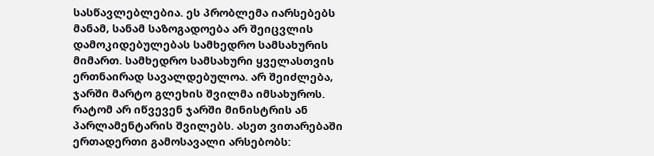სასწავლებლებია. ეს პრობლემა იარსებებს მანამ, სანამ საზოგადოება არ შეიცვლის დამოკიდებულებას სამხედრო სამსახურის მიმართ. სამხედრო სამსახური ყველასთვის ერთნაირად სავალდებულოა. არ შეიძლება, ჯარში მარტო გლეხის შვილმა იმსახუროს. რატომ არ იწვევენ ჯარში მინისტრის ან პარლამენტარის შვილებს. ასეთ ვითარებაში ერთადერთი გამოსავალი არსებობს: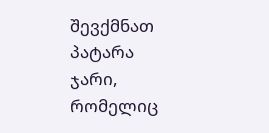შევქმნათ პატარა ჯარი, რომელიც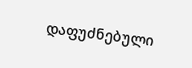დაფუძნებული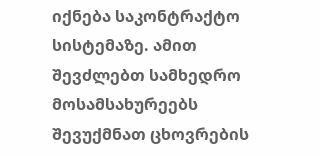იქნება საკონტრაქტო სისტემაზე. ამით შევძლებთ სამხედრო მოსამსახურეებს შევუქმნათ ცხოვრების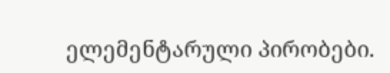ელემენტარული პირობები.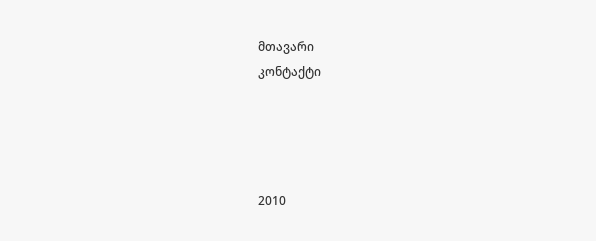მთავარი
კონტაქტი




2010